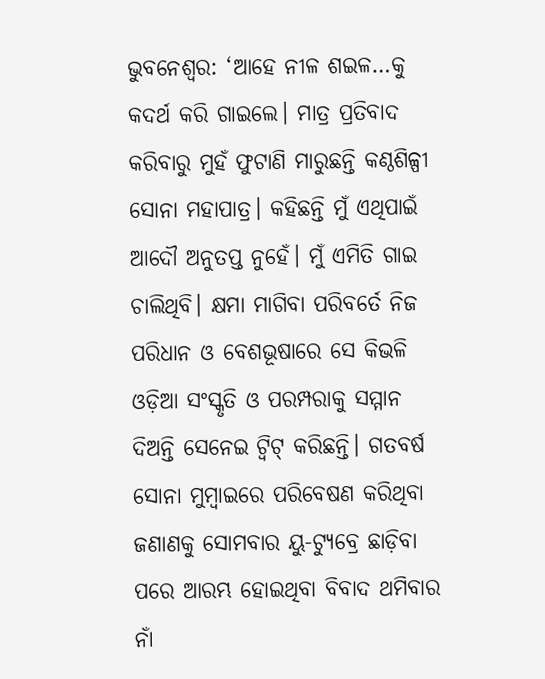ଭୁବନେଶ୍ୱର: ‘ଆହେ ନୀଳ ଶଇଳ…କୁ କଦର୍ଥ କରି ଗାଇଲେ। ମାତ୍ର ପ୍ରତିବାଦ କରିବାରୁ ମୁହଁ ଫୁଟାଣି ମାରୁଛନ୍ତି କଣ୍ଠଶିଳ୍ପୀ ସୋନା ମହାପାତ୍ର। କହିଛନ୍ତି ମୁଁ ଏଥିପାଇଁ ଆଦୌ ଅନୁତପ୍ତ ନୁହେଁ। ମୁଁ ଏମିତି ଗାଇ ଚାଲିଥିବି। କ୍ଷମା ମାଗିବା ପରିବର୍ତେ ନିଜ ପରିଧାନ ଓ ବେଶଭୂଷାରେ ସେ କିଭଳି ଓଡ଼ିଆ ସଂସ୍କୃତି ଓ ପରମ୍ପରାକୁ ସମ୍ମାନ ଦିଅନ୍ତି ସେନେଇ ଟ୍ଵିଟ୍ କରିଛନ୍ତି। ଗତବର୍ଷ ସୋନା ମୁମ୍ବାଇରେ ପରିବେଷଣ କରିଥିବା ଜଣାଣକୁ ସୋମବାର ୟୁ-ଟ୍ୟୁବ୍ରେ ଛାଡ଼ିବା ପରେ ଆରମ୍ଭ ହୋଇଥିବା ବିବାଦ ଥମିବାର ନାଁ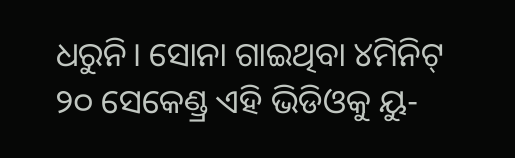ଧରୁନି। ସୋନା ଗାଇଥିବା ୪ମିନିଟ୍ ୨୦ ସେକେଣ୍ଡ୍ର ଏହି ଭିଡିଓକୁ ୟୁ-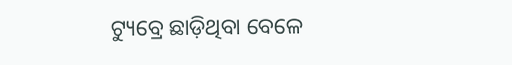ଟ୍ୟୁବ୍ରେ ଛାଡ଼ିଥିବା ବେଳେ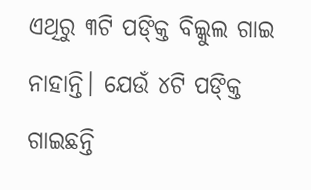ଏଥିରୁ ୩ଟି ପଙ୍କ୍ତି ବିଲ୍କୁଲ ଗାଇ ନାହାନ୍ତି। ଯେଉଁ ୪ଟି ପଙ୍କ୍ତି ଗାଇଛନ୍ତି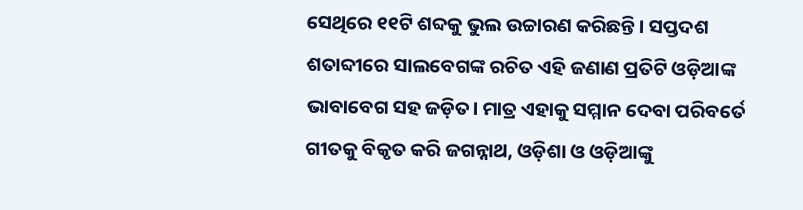ସେଥିରେ ୧୧ଟି ଶବ୍ଦକୁ ଭୁଲ ଉଚ୍ଚାରଣ କରିଛନ୍ତି। ସପ୍ତଦଶ ଶତାବ୍ଦୀରେ ସାଲବେଗଙ୍କ ରଚିତ ଏହି ଜଣାଣ ପ୍ରତିଟି ଓଡ଼ିଆଙ୍କ ଭାବାବେଗ ସହ ଜଡ଼ିତ। ମାତ୍ର ଏହାକୁ ସମ୍ମାନ ଦେବା ପରିବର୍ତେ ଗୀତକୁ ବିକୃତ କରି ଜଗନ୍ନାଥ, ଓଡ଼ିଶା ଓ ଓଡ଼ିଆଙ୍କୁ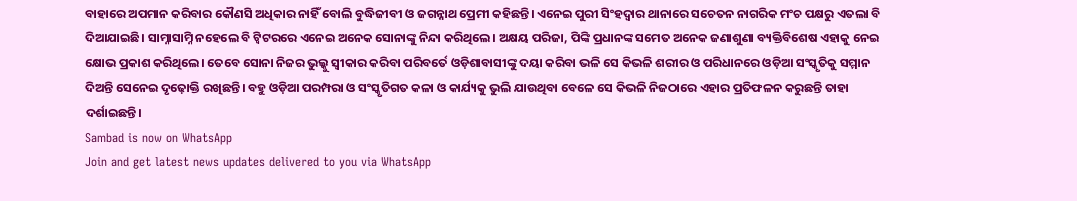ବାହାରେ ଅପମାନ କରିବାର କୌଣସି ଅଧିକାର ନାହିଁ ବୋଲି ବୁଦ୍ଧିଜୀବୀ ଓ ଜଗନ୍ନାଥ ପ୍ରେମୀ କହିଛନ୍ତି। ଏନେଇ ପୁରୀ ସିଂହଦ୍ୱାର ଥାନାରେ ସଚେତନ ନାଗରିକ ମଂଚ ପକ୍ଷରୁ ଏତଲା ବି ଦିଆଯାଇଛି। ସାମ୍ନାସାମ୍ନି ନହେଲେ ବି ଟ୍ଵିଟରରେ ଏନେଇ ଅନେକ ସୋନାଙ୍କୁ ନିନ୍ଦା କରିଥିଲେ। ଅକ୍ଷୟ ପରିଜା, ପିଙ୍କି ପ୍ରଧାନଙ୍କ ସମେତ ଅନେକ ଜଣାଶୁଣା ବ୍ୟକ୍ତିବିଶେଷ ଏହାକୁ ନେଇ କ୍ଷୋଭ ପ୍ରକାଶ କରିଥିଲେ। ତେବେ ସୋନା ନିଜର ଭୁଲ୍କୁ ସ୍ୱୀକାର କରିବା ପରିବର୍ତେ ଓଡ଼ିଶାବାସୀଙ୍କୁ ଦୟା କରିବା ଭଳି ସେ କିଭଳି ଶରୀର ଓ ପରିଧାନରେ ଓଡ଼ିଆ ସଂସ୍କୃତିକୁ ସମ୍ମାନ ଦିଅନ୍ତି ସେନେଇ ଦୃଢ଼ୋକ୍ତି ରଖିଛନ୍ତି। ବହୁ ଓଡ଼ିଆ ପରମ୍ପରା ଓ ସଂସ୍କୃତିଗତ କଳା ଓ କାର୍ଯ୍ୟକୁ ଭୁଲି ଯାଉଥିବା ବେଳେ ସେ କିଭଳି ନିଜଠାରେ ଏହାର ପ୍ରତିଫଳନ କରୁଛନ୍ତି ତାହା ଦର୍ଶାଇଛନ୍ତି।
Sambad is now on WhatsApp
Join and get latest news updates delivered to you via WhatsApp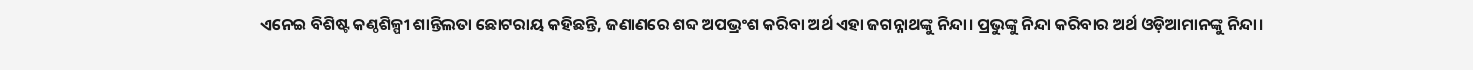ଏନେଇ ବିଶିଷ୍ଟ କଣ୍ଠଶିଳ୍ପୀ ଶାନ୍ତିଲତା ଛୋଟରାୟ କହିଛନ୍ତି, ଜଣାଣରେ ଶବ୍ଦ ଅପଭ୍ରଂଶ କରିବା ଅର୍ଥ ଏହା ଜଗନ୍ନାଥଙ୍କୁ ନିନ୍ଦା। ପ୍ରଭୁଙ୍କୁ ନିନ୍ଦା କରିବାର ଅର୍ଥ ଓଡ଼ିଆମାନଙ୍କୁ ନିନ୍ଦା।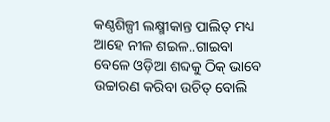କଣ୍ଠଶିଳ୍ପୀ ଲକ୍ଷ୍ମୀକାନ୍ତ ପାଲିତ୍ ମଧ୍ୟ ଆହେ ନୀଳ ଶଇଳ..ଗାଇବା ବେଳେ ଓଡ଼ିଆ ଶବ୍ଦକୁ ଠିକ୍ ଭାବେ ଉଚ୍ଚାରଣ କରିବା ଉଚିତ୍ ବୋଲି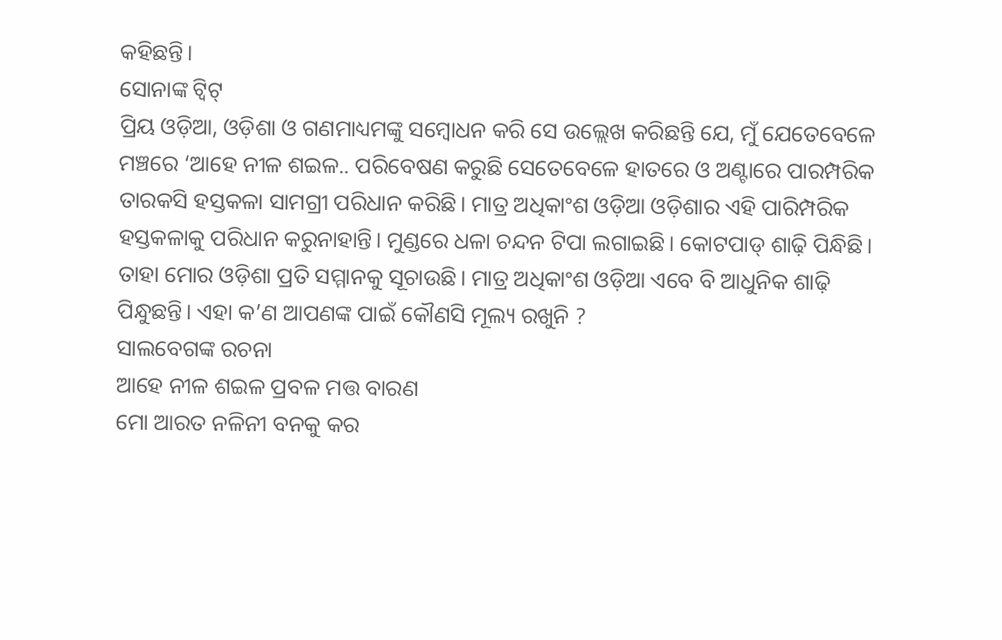କହିଛନ୍ତି।
ସୋନାଙ୍କ ଟ୍ଵିଟ୍
ପ୍ରିୟ ଓଡ଼ିଆ, ଓଡ଼ିଶା ଓ ଗଣମାଧ୍ୟମଙ୍କୁ ସମ୍ବୋଧନ କରି ସେ ଉଲ୍ଲେଖ କରିଛନ୍ତି ଯେ, ମୁଁ ଯେତେବେଳେ ମଞ୍ଚରେ ‘ଆହେ ନୀଳ ଶଇଳ.. ପରିବେଷଣ କରୁଛି ସେତେବେଳେ ହାତରେ ଓ ଅଣ୍ଟାରେ ପାରମ୍ପରିକ ତାରକସି ହସ୍ତକଳା ସାମଗ୍ରୀ ପରିଧାନ କରିଛି। ମାତ୍ର ଅଧିକାଂଶ ଓଡ଼ିଆ ଓଡ଼ିଶାର ଏହି ପାରିମ୍ପରିକ ହସ୍ତକଳାକୁ ପରିଧାନ କରୁନାହାନ୍ତି। ମୁଣ୍ଡରେ ଧଳା ଚନ୍ଦନ ଟିପା ଲଗାଇଛି। କୋଟପାଡ୍ ଶାଢ଼ି ପିନ୍ଧିଛି। ତାହା ମୋର ଓଡ଼ିଶା ପ୍ରତି ସମ୍ମାନକୁ ସୂଚାଉଛି। ମାତ୍ର ଅଧିକାଂଶ ଓଡ଼ିଆ ଏବେ ବି ଆଧୁନିକ ଶାଢ଼ି ପିନ୍ଧୁଛନ୍ତି। ଏହା କ’ଣ ଆପଣଙ୍କ ପାଇଁ କୌଣସି ମୂଲ୍ୟ ରଖୁନି ?
ସାଲବେଗଙ୍କ ରଚନା
ଆହେ ନୀଳ ଶଇଳ ପ୍ରବଳ ମତ୍ତ ବାରଣ
ମୋ ଆରତ ନଳିନୀ ବନକୁ କର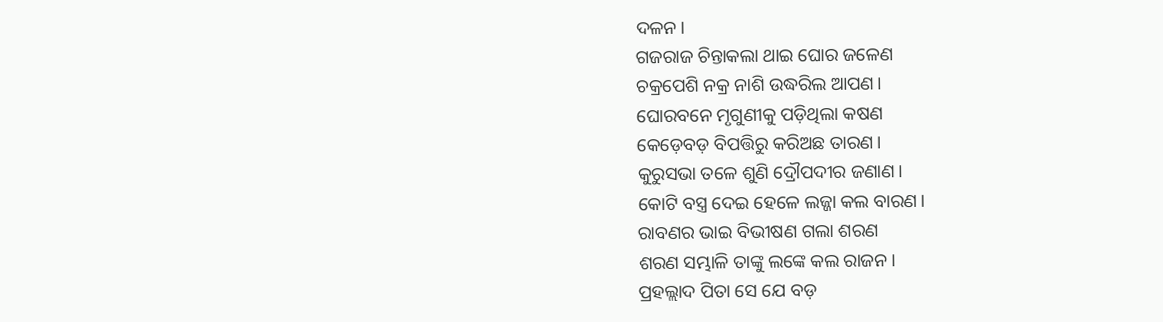ଦଳନ।
ଗଜରାଜ ଚିନ୍ତାକଲା ଥାଇ ଘୋର ଜଳେଣ
ଚକ୍ରପେଶି ନକ୍ର ନାଶି ଉଦ୍ଧରିଲ ଆପଣ।
ଘୋରବନେ ମୃଗୁଣୀକୁ ପଡ଼ିଥିଲା କଷଣ
କେଡ଼େବଡ଼ ବିପତ୍ତିରୁ କରିଅଛ ତାରଣ।
କୁରୁସଭା ତଳେ ଶୁଣି ଦ୍ରୌପଦୀର ଜଣାଣ।
କୋଟି ବସ୍ତ୍ର ଦେଇ ହେଳେ ଲଜ୍ଜା କଲ ବାରଣ।
ରାବଣର ଭାଇ ବିଭୀଷଣ ଗଲା ଶରଣ
ଶରଣ ସମ୍ଭାଳି ତାଙ୍କୁ ଲଙ୍କେ କଲ ରାଜନ।
ପ୍ରହଲ୍ଲାଦ ପିତା ସେ ଯେ ବଡ଼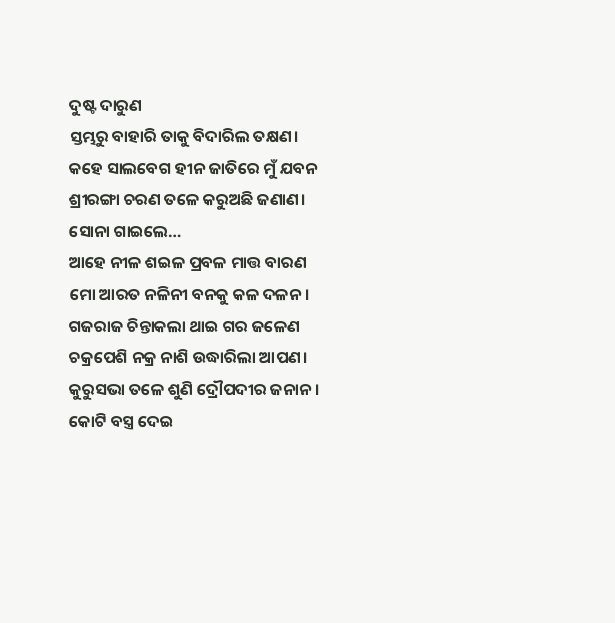ଦୁଷ୍ଟ ଦାରୁଣ
ସ୍ତମ୍ଭରୁ ବାହାରି ତାକୁ ବିଦାରିଲ ତକ୍ଷଣ।
କହେ ସାଲବେଗ ହୀନ ଜାତିରେ ମୁଁ ଯବନ
ଶ୍ରୀରଙ୍ଗା ଚରଣ ତଳେ କରୁଅଛି ଜଣାଣ।
ସୋନା ଗାଇଲେ…
ଆହେ ନୀଳ ଶଇଳ ପ୍ରବଳ ମାତ୍ତ ବାରଣ
ମୋ ଆରତ ନଳିନୀ ବନକୁ କଳ ଦଳନ।
ଗଜରାଜ ଚିନ୍ତାକଲା ଥାଇ ଗର ଜଳେଣ
ଚକ୍ରପେଶି ନକ୍ର ନାଶି ଉଦ୍ଧାରିଲା ଆପଣ।
କୁରୁସଭା ତଳେ ଶୁଣି ଦ୍ରୌପଦୀର ଜନାନ।
କୋଟି ବସ୍ତ୍ର ଦେଇ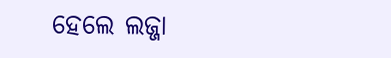ହେଲେ ଲଜ୍ଜା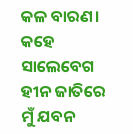କଳ ବାରଣ।
କହେ ସାଲେବେଗ ହୀନ ଜାତିରେ ମୁଁ ଯବନ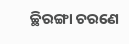ଚ୍ଛିରଙ୍ଗା ଚରଣେ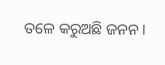ତଳେ କରୁଅଛି ଜନନ।